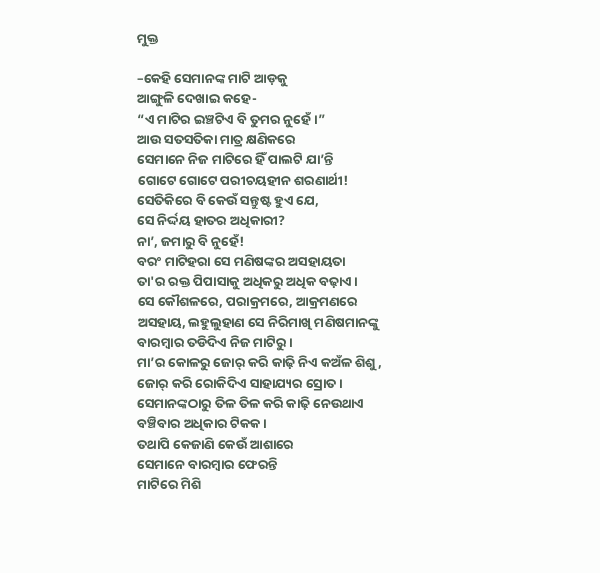ମୁକ୍ତ

–କେହି ସେମାନଙ୍କ ମାଟି ଆଡ଼କୁ
ଆଙ୍ଗୁଳି ଦେଖାଇ କହେ-
“ଏ ମାଟିର ଇଞ୍ଚଟିଏ ବି ତୁମର ନୁହେଁ।”
ଆଉ ସତସତିକା ମାତ୍ର କ୍ଷଣିକରେ
ସେମାନେ ନିଜ ମାଟିରେ ହିଁ ପାଲଟି ଯା’ନ୍ତି
ଗୋଟେ ଗୋଟେ ପରୀଚୟହୀନ ଶରଣାର୍ଥୀ!
ସେତିକିରେ ବି କେଉଁ ସନ୍ତୁଷ୍ଟ ହୁଏ ଯେ,
ସେ ନିର୍ଦ୍ଦୟ ହାତର ଅଧିକାରୀ?
ନା’, ଜମାରୁ ବି ନୁହେଁ!
ବରଂ ମାଟିହରା ସେ ମଣିଷଙ୍କର ଅସହାୟତା
ତା'ର ରକ୍ତ ପିପାସାକୁ ଅଧିକରୁ ଅଧିକ ବଢ଼ାଏ।
ସେ କୌଶଳରେ, ପରାକ୍ରମରେ, ଆକ୍ରମଣରେ
ଅସହାୟ, ଲହୁଲୁହାଣ ସେ ନିରିମାଖି ମଣିଷମାନଙ୍କୁ
ବାରମ୍ବାର ତଡିଦିଏ ନିଜ ମାଟିରୁ।
ମା’ର କୋଳରୁ ଜୋର୍ କରି କାଢ଼ି ନିଏ କଅଁଳ ଶିଶୁ,
ଜୋର୍ କରି ରୋକିଦିଏ ସାହାଯ୍ୟର ସ୍ରୋତ।
ସେମାନଙ୍କଠାରୁ ତିଳ ତିଳ କରି କାଢ଼ି ନେଉଥାଏ
ବଞ୍ଚିବାର ଅଧିକାର ଟିକକ।
ତଥାପି କେଜାଣି କେଉଁ ଆଶାରେ
ସେମାନେ ବାରମ୍ବାର ଫେରନ୍ତି
ମାଟିରେ ମିଶି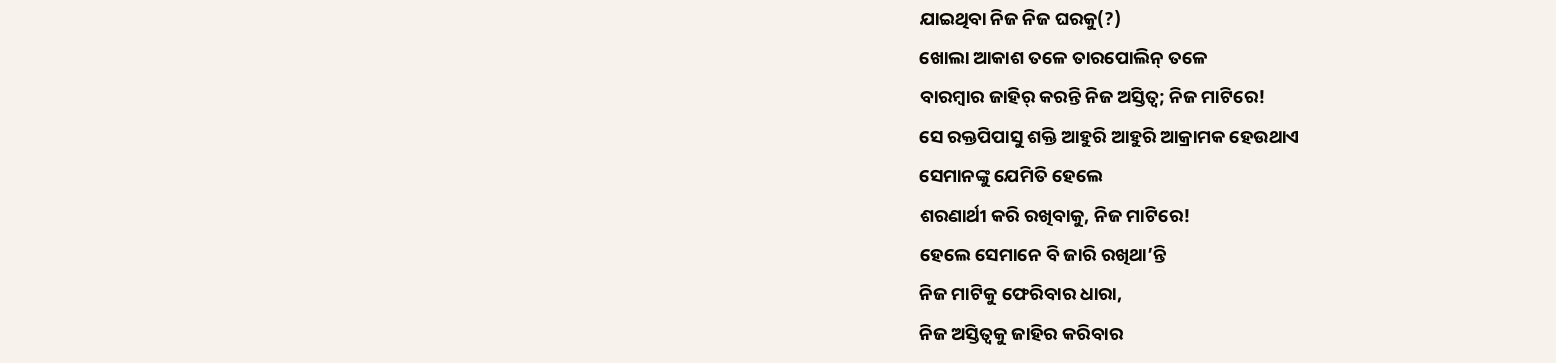ଯାଇଥିବା ନିଜ ନିଜ ଘରକୁ(?)
ଖୋଲା ଆକାଶ ତଳେ ତାରପୋଲିନ୍ ତଳେ
ବାରମ୍ବାର ଜାହିର୍ କରନ୍ତି ନିଜ ଅସ୍ତିତ୍ଵ; ନିଜ ମାଟିରେ!
ସେ ରକ୍ତପିପାସୁ ଶକ୍ତି ଆହୁରି ଆହୁରି ଆକ୍ରାମକ ହେଉଥାଏ
ସେମାନଙ୍କୁ ଯେମିତି ହେଲେ
ଶରଣାର୍ଥୀ କରି ରଖିବାକୁ, ନିଜ ମାଟିରେ!
ହେଲେ ସେମାନେ ବି ଜାରି ରଖିଥା’ନ୍ତି
ନିଜ ମାଟିକୁ ଫେରିବାର ଧାରା,
ନିଜ ଅସ୍ତିତ୍ଵକୁ ଜାହିର କରିବାର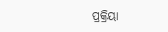ପ୍ରକ୍ରିୟା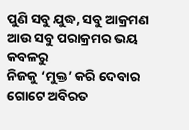ପୁଣି ସବୁ ଯୁଦ୍ଧ, ସବୁ ଆକ୍ରମଣ
ଆଉ ସବୁ ପରାକ୍ରମର ଭୟ କବଳରୁ
ନିଜକୁ ‘ମୁକ୍ତ’ କରି ଦେବାର ଗୋଟେ ଅବିରତ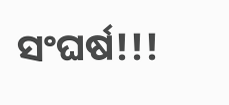ସଂଘର୍ଷ!!!